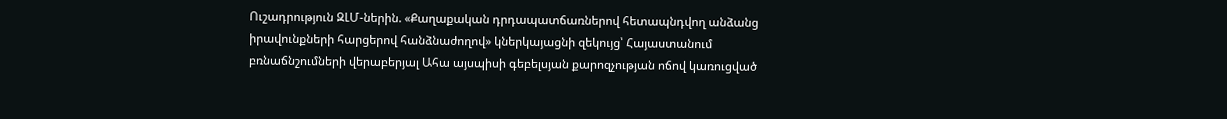Ուշադրություն ԶԼՄ-ներին. «Քաղաքական դրդապատճառներով հետապնդվող անձանց իրավունքների հարցերով հանձնաժողով» կներկայացնի զեկույց՝ Հայաստանում բռնաճնշումների վերաբերյալ Ահա այսպիսի գեբելսյան քարոզչության ոճով կառուցված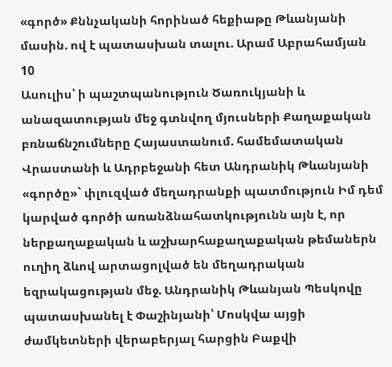«գործ» Քննչականի հորինած հեքիաթը Թևանյանի մասին. ով է պատասխան տալու. Արամ Աբրահամյան
10
Ասուլիս՝ ի պաշտպանություն Ծառուկյանի և անազատության մեջ գտնվող մյուսների Քաղաքական բռնաճնշումները Հայաստանում. համեմատական Վրաստանի և Ադրբեջանի հետ Անդրանիկ Թևանյանի «գործը»` փլուզված մեղադրանքի պատմություն Իմ դեմ կարված գործի առանձնահատկությունն այն է, որ ներքաղաքական և աշխարհաքաղաքական թեմաներն ուղիղ ձևով արտացոլված են մեղադրական եզրակացության մեջ. Անդրանիկ Թևանյան Պեսկովը պատասխանել է Փաշինյանի՝ Մոսկվա այցի ժամկետների վերաբերյալ հարցին Բաքվի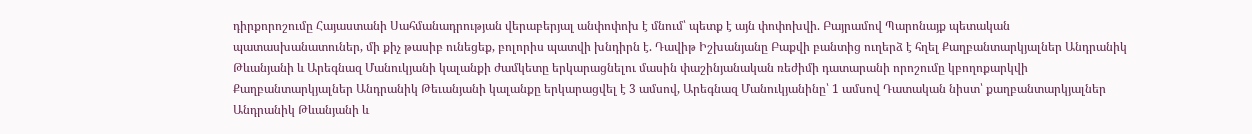դիրքորոշումը Հայաստանի Սահմանադրության վերաբերյալ անփոփոխ է մնում՝ պետք է այն փոփոխվի. Բայրամով Պարոնայք պետական պատասխանատուներ, մի քիչ թասիբ ունեցեք, բոլորիս պատվի խնդիրն է. Դավիթ Իշխանյանը Բաքվի բանտից ուղերձ է հղել Քաղբանտարկյալներ Անդրանիկ Թևանյանի և Արեգնազ Մանուկյանի կալանքի ժամկետը երկարացնելու մասին փաշինյանական ռեժիմի դատարանի որոշումը կբողոքարկվի Քաղբանտարկյալներ Անդրանիկ Թեւանյանի կալանքը երկարացվել է 3 ամսով, Արեգնազ Մանուկյանինը՝ 1 ամսով Դատական նիստ՝ քաղբանտարկյալներ Անդրանիկ Թևանյանի և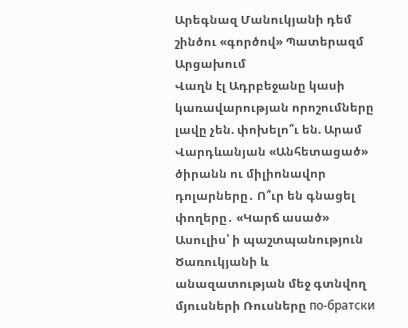Արեգնազ Մանուկյանի դեմ շինծու «գործով» Պատերազմ Արցախում
Վաղն էլ Ադրբեջանը կասի կառավարության որոշումները լավը չեն. փոխելո՞ւ են. Արամ Վարդևանյան «Անհետացած» ծիրանն ու միլիոնավոր դոլարները․ Ո՞ւր են գնացել փողերը․ «Կարճ ասած» Ասուլիս՝ ի պաշտպանություն Ծառուկյանի և անազատության մեջ գտնվող մյուսների Ռուսները по-братски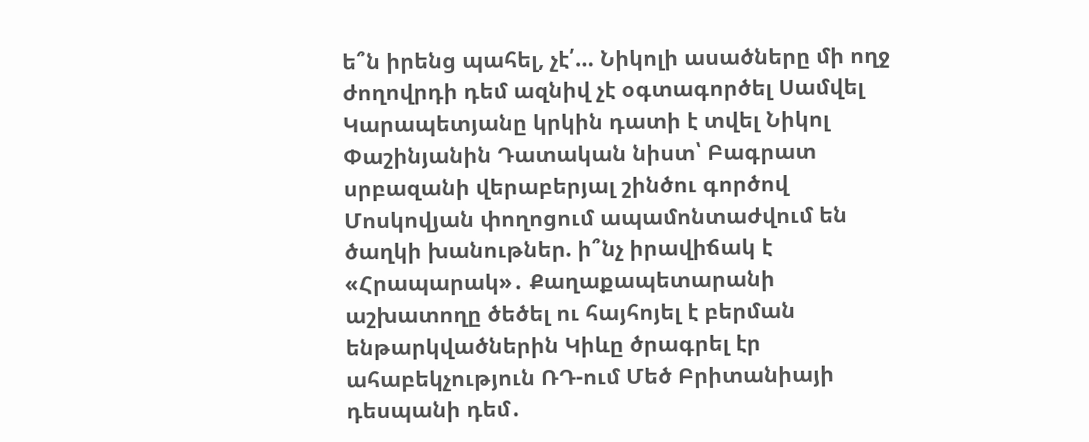ե՞ն իրենց պահել, չէ՛… Նիկոլի ասածները մի ողջ ժողովրդի դեմ ազնիվ չէ օգտագործել Սամվել Կարապետյանը կրկին դատի է տվել Նիկոլ Փաշինյանին Դատական նիստ՝ Բագրատ սրբազանի վերաբերյալ շինծու գործով Մոսկովյան փողոցում ապամոնտաժվում են ծաղկի խանութներ. ի՞նչ իրավիճակ է «Հրապարակ»․ Քաղաքապետարանի աշխատողը ծեծել ու հայհոյել է բերման ենթարկվածներին Կիևը ծրագրել էր ահաբեկչություն ՌԴ-ում Մեծ Բրիտանիայի դեսպանի դեմ․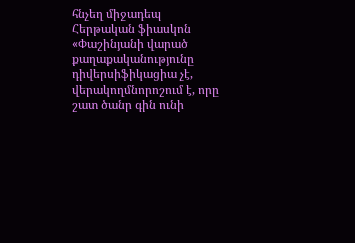հնչեղ միջադեպ Հերթական ֆիասկոն «Փաշինյանի վարած քաղաքականությունը դիվերսիֆիկացիա չէ, վերակողմնորոշում է, որը շատ ծանր գին ունի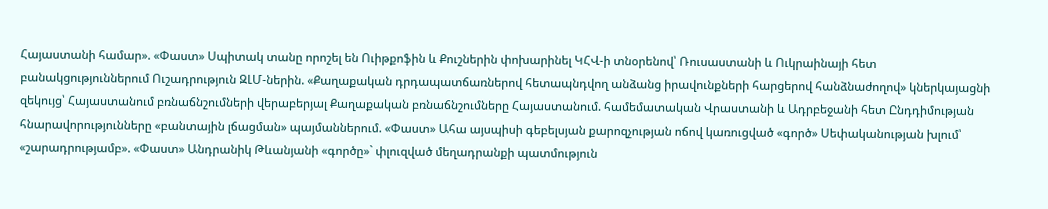Հայաստանի համար». «Փաստ» Սպիտակ տանը որոշել են Ուիթքոֆին և Քուշներին փոխարինել ԿՀՎ-ի տնօրենով՝ Ռուսաստանի և Ուկրաինայի հետ բանակցություններում Ուշադրություն ԶԼՄ-ներին. «Քաղաքական դրդապատճառներով հետապնդվող անձանց իրավունքների հարցերով հանձնաժողով» կներկայացնի զեկույց՝ Հայաստանում բռնաճնշումների վերաբերյալ Քաղաքական բռնաճնշումները Հայաստանում. համեմատական Վրաստանի և Ադրբեջանի հետ Ընդդիմության հնարավորությունները «բանտային լճացման» պայմաններում. «Փաստ» Ահա այսպիսի գեբելսյան քարոզչության ոճով կառուցված «գործ» Սեփականության խլում՝ «շարադրությամբ». «Փաստ» Անդրանիկ Թևանյանի «գործը»` փլուզված մեղադրանքի պատմություն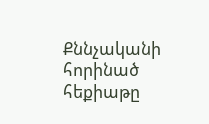Քննչականի հորինած հեքիաթը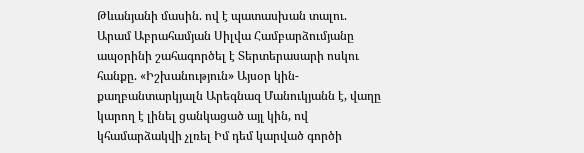Թևանյանի մասին. ով է պատասխան տալու. Արամ Աբրահամյան Սիլվա Համբարձումյանը ապօրինի շահագործել է Տերտերասարի ոսկու հանքը. «Իշխանություն» Այսօր կին-քաղբանտարկյալն Արեգնազ Մանուկյանն է, վաղը կարող է լինել ցանկացած այլ կին, ով կհամարձակվի չլռել Իմ դեմ կարված գործի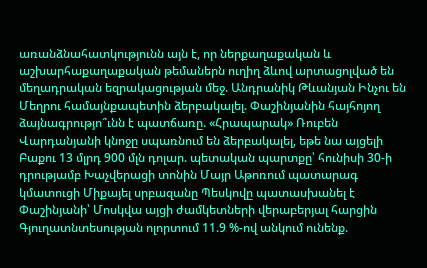առանձնահատկությունն այն է, որ ներքաղաքական և աշխարհաքաղաքական թեմաներն ուղիղ ձևով արտացոլված են մեղադրական եզրակացության մեջ. Անդրանիկ Թևանյան Ինչու են Մեղրու համայնքապետին ձերբակալել. Փաշինյանին հայհոյող ձայնագրությո՞ւնն է պատճառը. «Հրապարակ» Ռուբեն Վարդանյանի կնոջը սպառնում են ձերբակալել, եթե նա այցելի Բաքու 13 մլրդ 900 մլն դոլար. պետական պարտքը՝ հունիսի 30-ի դրությամբ Խաչվերացի տոնին Մայր Աթոռում պատարագ կմատուցի Միքայել սրբազանը Պեսկովը պատասխանել է Փաշինյանի՝ Մոսկվա այցի ժամկետների վերաբերյալ հարցին Գյուղատնտեսության ոլորտում 11.9 %-ով անկում ունենք.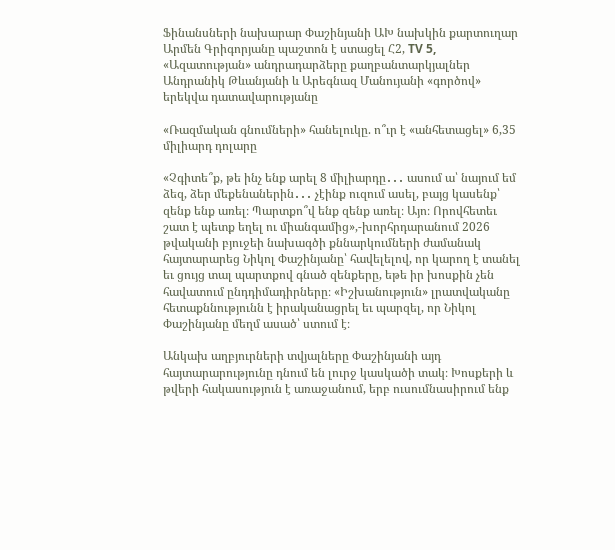Ֆինանսների նախարար Փաշինյանի ԱԽ նախկին քարտուղար Արմեն Գրիգորյանը պաշտոն է ստացել Հ2, TV 5, «Ազատության» անդրադարձերը քաղբանտարկյալներ Անդրանիկ Թևանյանի և Արեգնազ Մանույանի «գործով» երեկվա դատավարությանը

«Ռազմական գնումների» հանելուկը. ո՞ւր է «անհետացել» 6,35 միլիարդ դոլարը

«Չգիտե՞ք, թե ինչ ենք արել 8 միլիարդը․․․ ասում ա՝ նայում եմ ձեզ, ձեր մեքենաներին․․․ չէինք ուզում ասել, բայց կասենք՝ զենք ենք առել։ Պարտքո՞վ ենք զենք առել։ Այո։ Որովհետեւ շատ է պետք եղել ու միանգամից»,-խորհրդարանում 2026 թվականի բյուջեի նախագծի քննարկումների ժամանակ հայտարարեց Նիկոլ Փաշինյանը՝ հավելելով, որ կարող է տանել եւ ցույց տալ պարտքով գնած զենքերը, եթե իր խոսքին չեն հավատում ընդդիմադիրները։ «Իշխանություն» լրատվականը հետաքննությունն է իրականացրել եւ պարզել, որ Նիկոլ Փաշինյանը մեղմ ասած՝ ստում է։

Անկախ աղբյուրների տվյալները Փաշինյանի այդ հայտարարությունը դնում են լուրջ կասկածի տակ։ Խոսքերի և թվերի հակասություն է առաջանում, երբ ուսումնասիրում ենք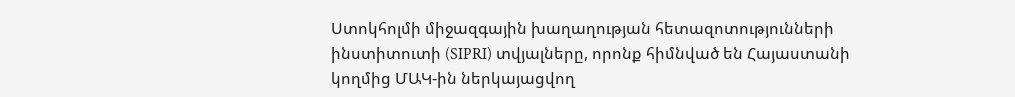Ստոկհոլմի միջազգային խաղաղության հետազոտությունների ինստիտուտի (SIPRI) տվյալները, որոնք հիմնված են Հայաստանի կողմից ՄԱԿ-ին ներկայացվող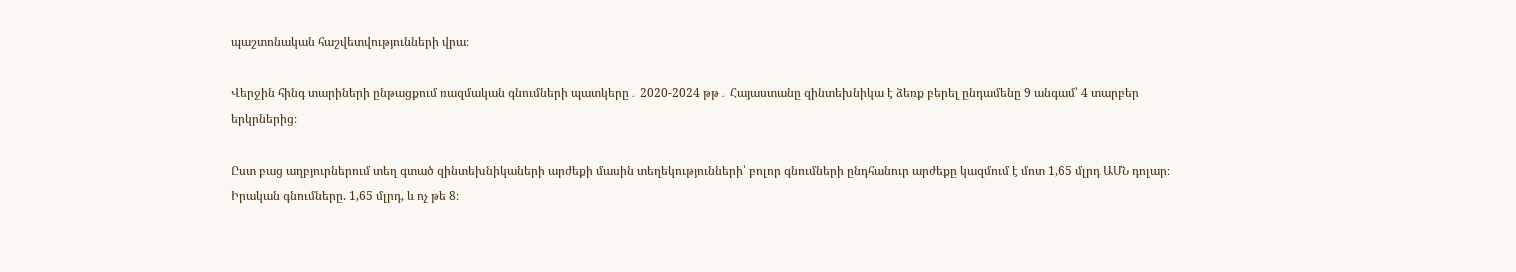պաշտոնական հաշվետվությունների վրա։

Վերջին հինգ տարիների ընթացքում ռազմական գնումների պատկերը․ 2020-2024 թթ․ Հայաստանը զինտեխնիկա է ձեռք բերել ընդամենը 9 անգամ՝ 4 տարբեր երկրներից։

Ըստ բաց աղբյուրներում տեղ գտած զինտեխնիկաների արժեքի մասին տեղեկությունների՝ բոլոր գնումների ընդհանուր արժեքը կազմում է մոտ 1,65 մլրդ ԱՄՆ դոլար։ Իրական գնումները. 1,65 մլրդ, և ոչ թե 8։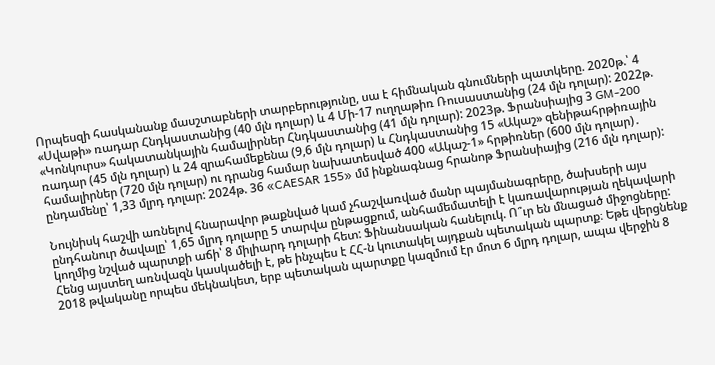Որպեսզի հասկանանք մասշտաբների տարբերությունը, սա է հիմնական գնումների պատկերը. 2020թ.՝ 4 «Սվաթի» ռադար Հնդկաստանից (40 մլն դոլար) և 4 Մի-17 ուղղաթիռ Ռուսաստանից (24 մլն դոլար): 2022թ. «Կոնկուրս» հակատանկային համալիրներ Հնդկաստանից (41 մլն դոլար): 2023թ. Ֆրանսիայից 3 GM-200 ռադար (45 մլն դոլար) և 24 զրահամեքենա (9,6 մլն դոլար) և Հնդկաստանից 15 «Ակաշ» զենիթահրթիռային համալիրներ (720 մլն դոլար) ու դրանց համար նախատեսված 400 «Ակաշ-1» հրթիռներ (600 մլն դոլար)․ ընդամենը՝ 1,33 մլրդ դոլար: 2024թ. 36 «CAESAR 155» մմ ինքնագնաց հրանոթ Ֆրանսիայից (216 մլն դոլար):

Նույնիսկ հաշվի առնելով հնարավոր թաքնված կամ չհաշվառված մանր պայմանագրերը, ծախսերի այս ընդհանուր ծավալը՝ 1,65 մլրդ դոլարը 5 տարվա ընթացքում, անհամեմատելի է կառավարության ղեկավարի կողմից նշված պարտքի աճի՝ 8 միլիարդ դոլարի հետ: Ֆինանսական հանելուկ. Ո՞ւր են մնացած միջոցները: Հենց այստեղ առնվազն կասկածելի է, թե ինչպես է ՀՀ-ն կուտակել այդքան պետական պարտք։ Եթե վերցնենք 2018 թվականը որպես մեկնակետ, երբ պետական պարտքը կազմում էր մոտ 6 մլրդ դոլար, ապա վերջին 8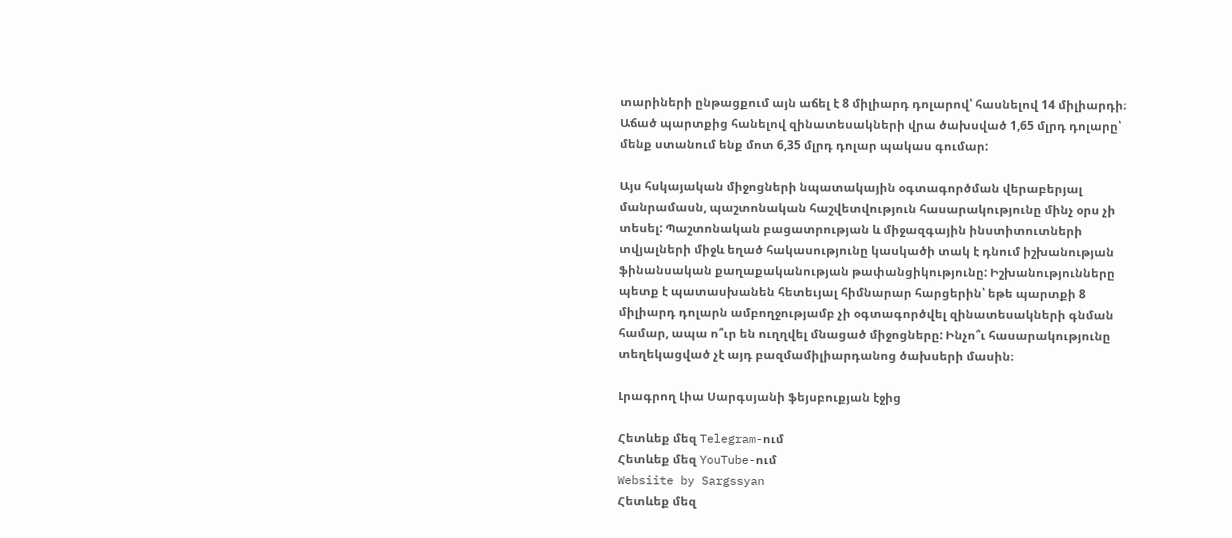տարիների ընթացքում այն աճել է 8 միլիարդ դոլարով՝ հասնելով 14 միլիարդի։ Աճած պարտքից հանելով զինատեսակների վրա ծախսված 1,65 մլրդ դոլարը՝ մենք ստանում ենք մոտ 6,35 մլրդ դոլար պակաս գումար:

Այս հսկայական միջոցների նպատակային օգտագործման վերաբերյալ մանրամասն, պաշտոնական հաշվետվություն հասարակությունը մինչ օրս չի տեսել: Պաշտոնական բացատրության և միջազգային ինստիտուտների տվյալների միջև եղած հակասությունը կասկածի տակ է դնում իշխանության ֆինանսական քաղաքականության թափանցիկությունը: Իշխանությունները պետք է պատասխանեն հետեւյալ հիմնարար հարցերին՝ եթե պարտքի 8 միլիարդ դոլարն ամբողջությամբ չի օգտագործվել զինատեսակների գնման համար, ապա ո՞ւր են ուղղվել մնացած միջոցները: Ինչո՞ւ հասարակությունը տեղեկացված չէ այդ բազմամիլիարդանոց ծախսերի մասին։

Լրագրող Լիա Սարգսյանի ֆեյսբուքյան էջից

Հետևեք մեզ Telegram-ում
Հետևեք մեզ YouTube-ում
Websiite by Sargssyan
Հետևեք մեզ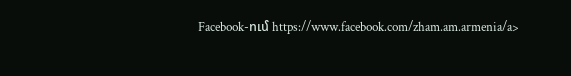Facebook-ում https://www.facebook.com/zham.am.armenia/a>